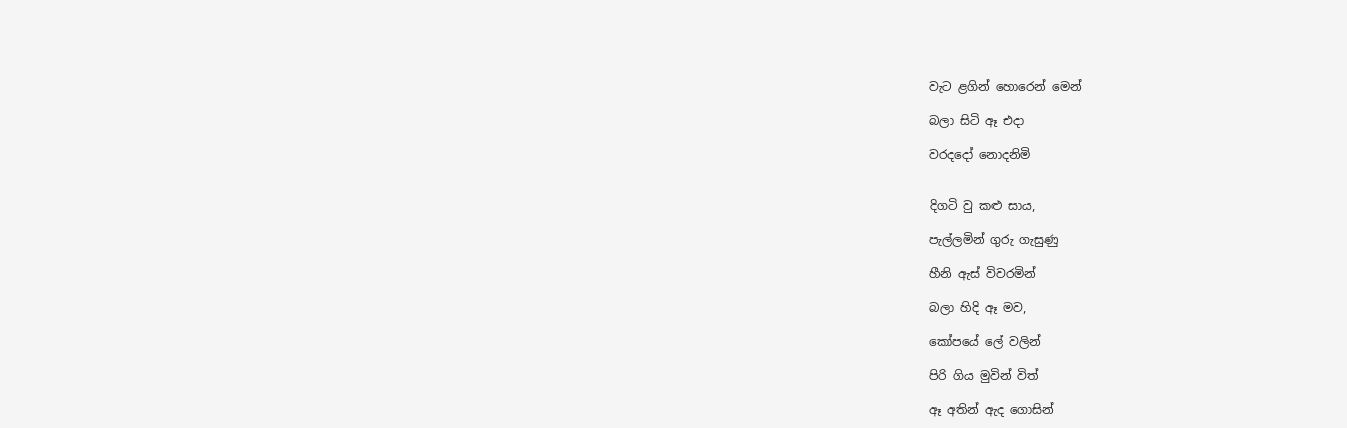වැට ළගින් හොරෙන් මෙන්

බලා සිටි ඈ එදා

වරදදෝ නොදනිමි


දිගටි වු කළු සාය,

පැල්ලමින් ගුරු ගැසුණු

හීනි ඇස් විවරමින්

බලා හිදි ඈ මව,

කෝපයේ ලේ වලින්

පිරි ගිය මුවින් විත්

ඈ අතින් ඇද ගොසින්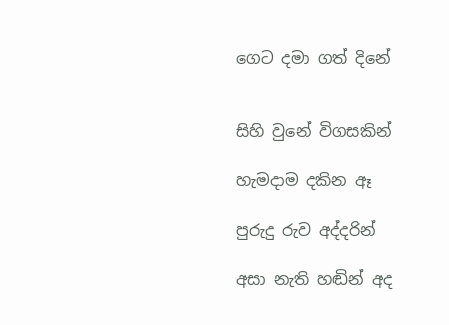ගෙට දමා ගත් දිනේ


සිහි වුනේ විගසකින්

හැමදාම දකින ඈ

පුරුදු රුව අද්දරින්

අසා නැති හඬින් අද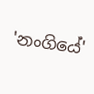'නංගියේ'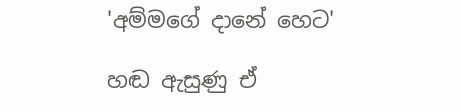'අම්මගේ දානේ හෙට'

හඬ ඇසුණු ඒ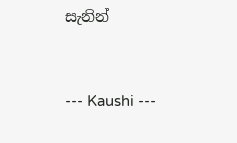සැනින්


--- Kaushi ---